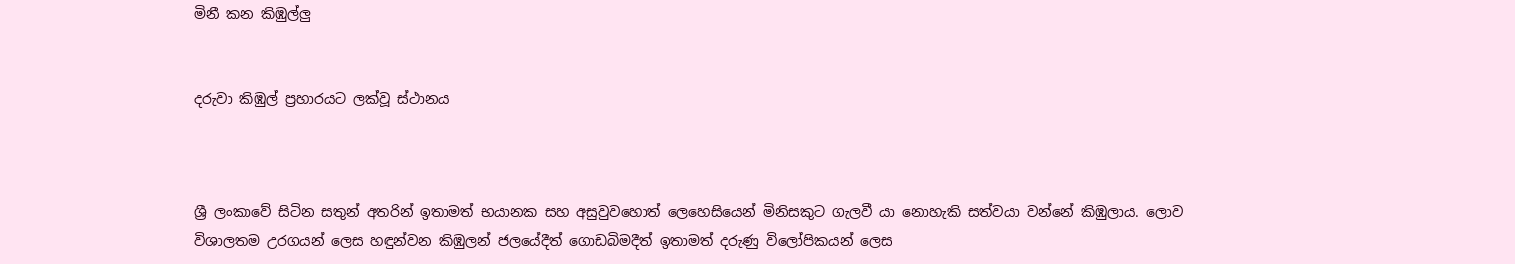මිනී කන කිඹුල්ලු


දරුවා කිඹුල් ප්‍රහාරයට ලක්වූ ස්ථානය



ශ්‍රී ලංකාවේ සිටින සතුන් අතරින් ඉතාමත් භයානක සහ අසුවුවහොත් ලෙහෙසියෙන් මිනිසකුට ගැලවී යා නොහැකි සත්වයා වන්නේ කිඹුලාය. ලොව විශාලතම උරගයන් ලෙස හඳුන්වන කිඹුලන් ජලයේදීත් ගොඩබිමදීත් ඉතාමත් දරුණු විලෝපිකයන් ලෙස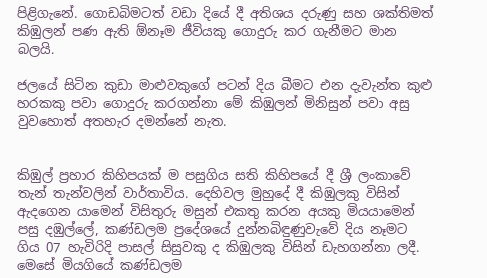පිළිගැනේ. ගොඩබිමටත් වඩා දියේ දී අතිශය දරුණු සහ ශක්තිමත් කිඹුලන් පණ ඇති ඕනෑම ජීවියකු ගොදුරු කර ගැනීමට මාන බලයි.

ජලයේ සිටින කුඩා මාළු‍වකු‍ගේ පටන් දිය බීමට එන දැවැන්ත කුළු හරකකු පවා ගොදුරු කරගන්නා මේ කිඹුලන් මිනිසුන් පවා අසු වුවහොත් අතහැර දමන්නේ නැත.


කිඹුල් ප්‍රහාර කිහිපයක් ම පසුගිය සති කිහිපයේ දී ශ්‍රී ලංකාවේ තැන් තැන්වලින් වාර්තාවිය. දෙහිවල මුහුදේ දී කිඹුලකු විසින් ඇදගෙන යාමෙන් විසිතුරු මසුන් එකතු කරන අයකු මියයාමෙන් පසු දඹුල්ලේ, කණ්ඩලම ප්‍රදේශයේ දුන්නබිඳුණුවැවේ දිය නෑමට ගිය 07 හැවිරිදි පාසල් සිසුවකු ද කිඹුලකු විසින් ඩැහගන්නා ලදී.
මෙසේ මියගියේ කණ්ඩලම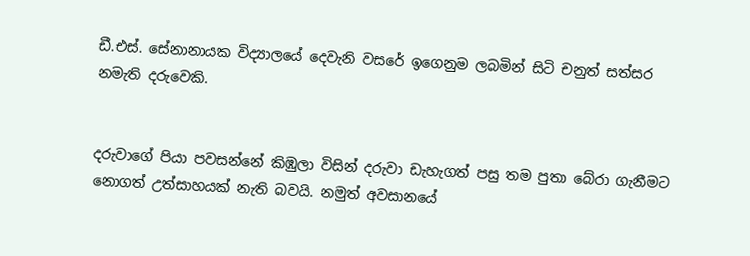ඩී.එස්. සේනානායක විද්‍යාලයේ දෙවැනි වසරේ ඉගෙනුම ලබමින් සිටි චනුත් සත්සර නමැති දරුවෙකි.


දරුවාගේ පියා පවසන්නේ කිඹුලා විසින් දරුවා ඩැහැගත් පසු තම පුතා බේරා ගැනීමට නොගත් උත්සාහයක් නැති බවයි. නමුත් අවසානයේ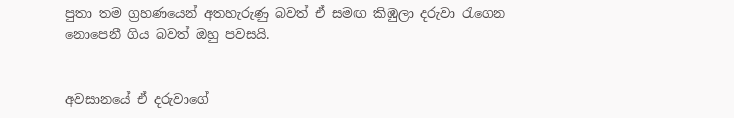පුතා තම ග්‍රහණයෙන් අතහැරුණු බවත් ඒ සමඟ කිඹුලා දරුවා රැගෙන නොපෙනී ගිය බවත් ඔහු පවසයි.


අවසානයේ ඒ දරුවාගේ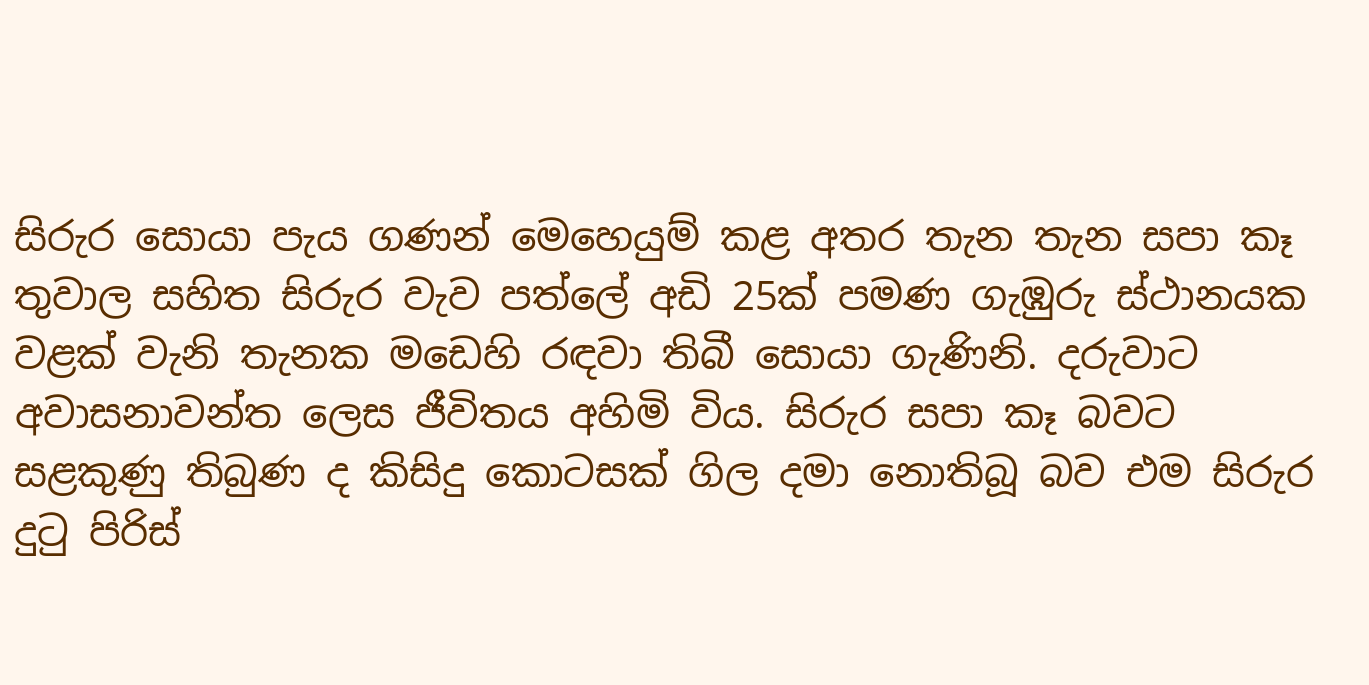සිරුර සොයා පැය ගණන් මෙහෙයුම් කළ අතර තැන තැන සපා කෑ තුවාල සහිත සිරුර වැව පත්ලේ අඩි 25ක් පමණ ගැඹුරු ස්ථානයක වළක් වැනි තැනක මඩෙහි රඳවා තිබී සොයා ගැණිනි. දරුවාට අවාසනාවන්ත ලෙස ජීවිතය අහිමි විය. සිරුර සපා කෑ බවට සළකුණු තිබුණ ද කිසිදු කොටසක් ගිල දමා නොතිබූ බව එම සිරුර දුටු පිරිස්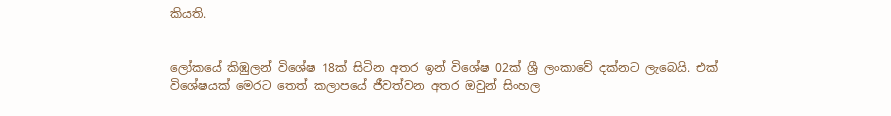කියති.


ලෝකයේ කිඹුලන් විශේෂ 18ක් සිටින අතර ඉන් විශේෂ 02ක් ශ්‍රී ලංකාවේ දක්නට ලැබෙයි. එක් විශේෂයක් මෙරට තෙත් කලාපයේ ජීවත්වන අතර ඔවුන් සිංහල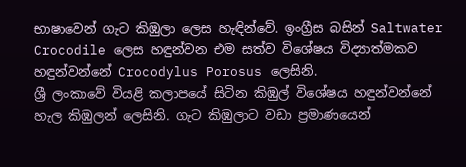භාෂාවෙන් ගැට කිඹුලා ලෙස හැඳින්වේ. ඉංග්‍රීස බසින් Saltwater Crocodile ලෙස හඳුන්වන එම සත්ව විශේෂය විද්‍යාත්මකව හඳුන්වන්නේ Crocodylus Porosus ලෙසිනි.
ශ්‍රී ලංකාවේ වියළි කලාපයේ සිටින කිඹුල් විශේෂය හඳුන්වන්නේ හැල කිඹුලන් ලෙසිනි. ගැට කිඹුලාට වඩා ප්‍රමාණයෙන්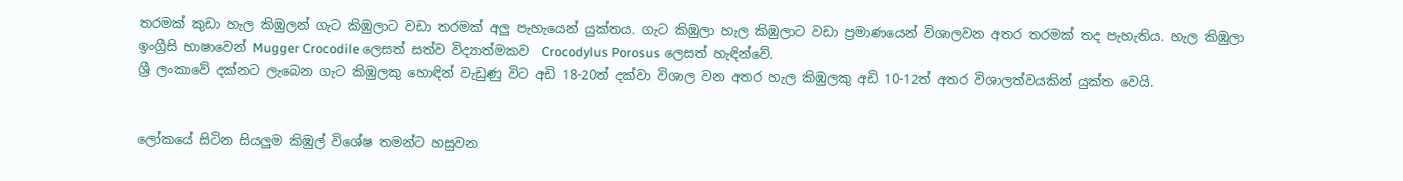තරමක් කුඩා හැල කිඹුලන් ගැට කිඹුලාට වඩා තරමක් අලු‍ පැහැයෙන් යුක්තය. ගැට කිඹුලා හැල කිඹුලාට වඩා ප්‍රමාණයෙන් විශාලවන අතර තරමක් තද පැහැතිය. හැල කිඹුලා ඉංග්‍රීසි භාෂාවෙන් Mugger Crocodile ලෙසත් සත්ව විද්‍යාත්මකව  Crocodylus Porosus ලෙසත් හැඳින්වේ.
ශ්‍රී ලංකාවේ දක්නට ලැබෙන ගැට කිඹුලකු හොඳින් වැඩුණු විට අඩි 18-20ත් දක්වා විශාල වන අතර හැල කිඹුලකු අඩි 10-12ත් අතර විශාලත්වයකින් යුක්ත වෙයි.


ලෝකයේ සිටින සියලු‍ම කිඹුල් විශේෂ තමන්ට හසුවන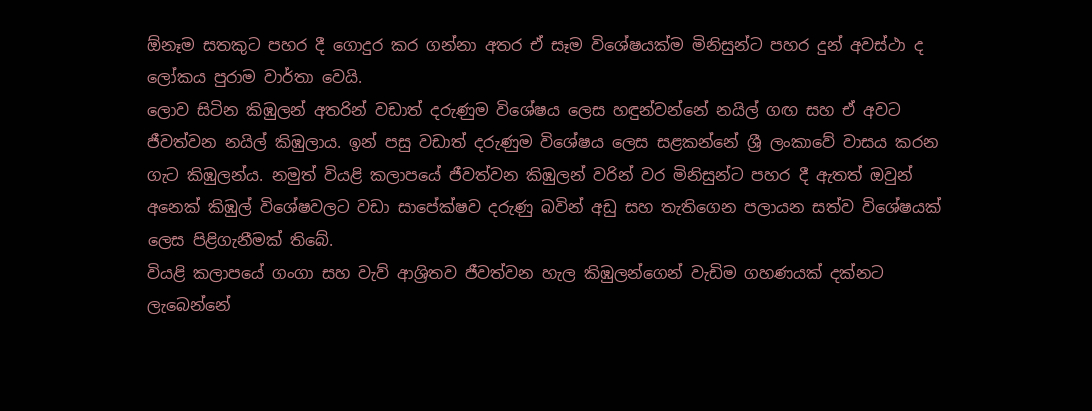ඕනෑම සතකුට පහර දී ගොදුර කර ගන්නා අතර ඒ සෑම විශේෂයක්ම මිනිසුන්ට පහර දුන් අවස්ථා ද ලෝකය පුරාම වාර්තා වෙයි.
ලොව සිටින කිඹුලන් අතරින් වඩාත් දරුණුම විශේෂය ලෙස හඳුන්වන්නේ නයිල් ග‍ඟ සහ ඒ අවට ජීවත්වන නයිල් කිඹුලාය. ඉන් පසු වඩාත් දරුණුම විශේෂය ලෙස සළකන්නේ ශ්‍රී ලංකාවේ වාසය කරන ගැට කිඹුලන්ය. නමුත් වියළි කලාප‍යේ ජීවත්වන කිඹුලන් වරින් වර මිනිසුන්ට පහර දී ඇතත් ඔවුන් අනෙක් කිඹුල් විශේෂවලට වඩා සාපේක්ෂව දරුණු බවින් අඩු සහ තැතිගෙන පලායන සත්ව විශේෂයක් ලෙස පිළිගැනීමක් තිබේ.
වියළි කලාපයේ ගංගා සහ වැව් ආශ්‍රිතව ජීවත්වන හැල කිඹුලන්ගෙන් වැඩිම ගහණයක් දක්නට ලැබෙන්නේ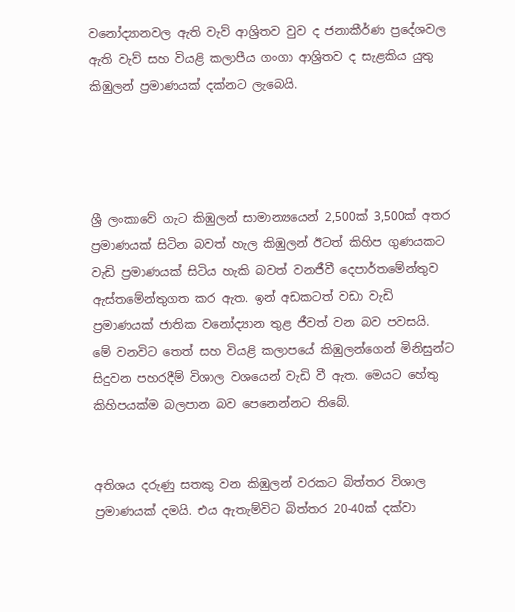වනෝද්‍යානවල ඇති වැව් ආශ්‍රිතව වුව ද ජනාකීර්ණ ප්‍රදේශවල ඇති වැව් සහ වියළි කලාපීය ගංගා ආශ්‍රිතව ද සැළකිය යුතු කිඹුලන් ප්‍රමාණයක් දක්නට ලැබෙයි.




ශ්‍රී ලංකාවේ ගැට කිඹුලන් සාමාන්‍යයෙන් 2,500ක් 3,500ක් අතර ප්‍රමාණයක් සිටින බවත් හැල කිඹුලන් ඊටත් කිහිප ගුණයකට වැඩි ප්‍රමාණයක් සිටිය හැකි බවත් වනජීවී දෙපාර්තමේන්තුව ඇස්තමේන්තුගත කර ඇත. ඉන් අඩකටත් වඩා වැඩි ප්‍රමාණයක් ජාතික වනෝද්‍යාන තුළ ජීවත් වන බව පවසයි.
මේ වනවිට තෙත් සහ වියළි කලාපයේ කිඹුලන්ගෙන් මිනිසුන්ට සිදුවන පහරදීම් විශාල වශයෙන් වැඩි වී ඇත. මෙයට හේතු කිහිපයක්ම බලපාන බව පෙනෙන්නට තිබේ.


අතිශය දරුණු සතකු වන කිඹුලන් වරකට බිත්තර විශාල ප්‍රමාණයක් දමයි. එය ඇතැම්විට බිත්තර 20-40ක් දක්වා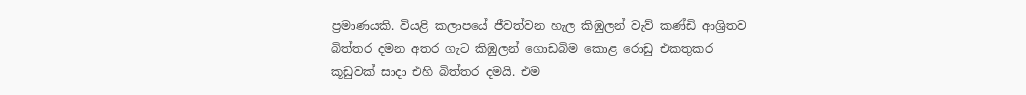ප්‍රමාණයකි. වියළි කලාපයේ ජීවත්වන හැල කිඹුලන් වැව් කණ්ඩි ආශ්‍රිතව බිත්තර දමන අතර ගැට කිඹුලන් ගොඩබිම කොළ රොඩු එකතුකර කූඩුවක් සාදා එහි බිත්තර දමයි. එම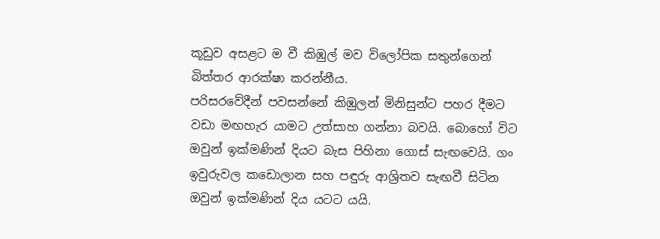කූඩුව අසළට ම වී කිඹුල් මව විලෝපික සතුන්ගෙන් බිත්තර ආරක්ෂා කරන්නීය.
පරිසරවේදීන් පවසන්නේ කිඹුලන් මිනිසුන්ට පහර දීමට වඩා මඟහැර යාමට උත්සාහ ගන්නා බවයි. බොහෝ විට ඔවුන් ඉක්මණින් දියට බැස පිහිනා ගොස් සැඟවෙයි. ගං ඉවුරුවල කඩොලාන සහ පඳුරු ආශ්‍රිතව සැඟවී සිටින ඔවුන් ඉක්මණින් දිය යටට යයි.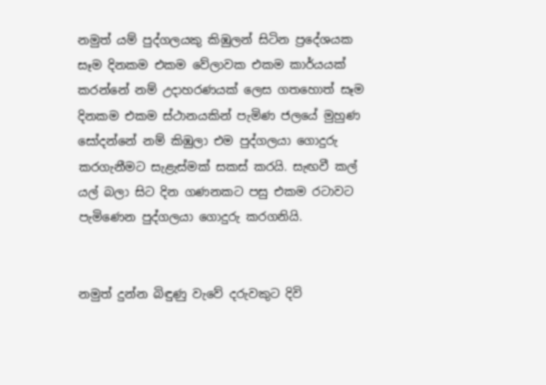නමුත් යම් පුද්ගලයකු කිඹුලන් සිටින ප්‍රදේශයක සෑම දිනකම එකම වේලාවක එකම කාර්යයක් කරන්නේ නම් උදාහරණයක් ලෙස ගතහොත් සෑම දිනකම එකම ස්ථානයකින් පැමිණ ජලයේ මුහුණ සෝදන්නේ නම් කිඹුලා එම පුද්ගලයා ගොදුරු කරගැනීමට සැළැස්මක් සකස් කරයි. සැඟවී කල් යල් බලා සිට දින ගණනකට පසු එකම රටාවට පැමිණෙන පුද්ගලයා ගොදුරු කරගනියි.


නමුත් දුන්න බිඳුණු වැවේ දරුවකුට දිවි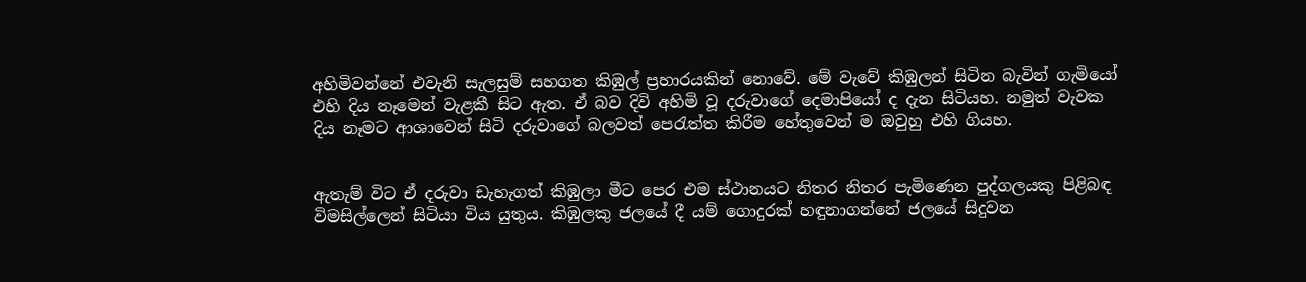අහිමිවන්නේ එවැනි සැලසුම් සහගත කිඹුල් ප්‍රහාරයකින් නොවේ. මේ වැවේ කිඹුලන් සිටින බැවින් ගැමියෝ එහි දිය නෑමෙන් වැළකී සිට ඇත. ඒ බව දිවි අහිමි වූ දරුවාගේ දෙමාපියෝ ද දැන සිටියහ. නමුත් වැවක දිය නෑමට ආශාවෙන් සිටි දරුවාගේ බලවත් පෙරැත්ත කිරීම හේතුවෙන් ම ඔවුහු එහි ගියහ.


ඇතැම් විට ඒ දරුවා ඩැහැගත් කිඹුලා මීට පෙර එම ස්ථානයට නිතර නිතර පැමිණෙන පුද්ගලයකු පිළිබඳ විමසිල්ලෙන් සිටියා විය යුතුය. කිඹුලකු ජලයේ දී යම් ගොදුරක් හඳුනාගන්නේ ජලයේ සිදුවන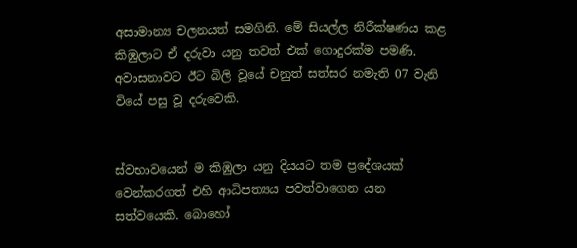අසාමාන්‍ය චලනයත් සමගිනි. මේ සියල්ල නිරීක්ෂණය කළ කිඹුලාට ඒ දරුවා යනු තවත් එක් ගොදුරක්ම පමණි. අවාසනාවට ඊට බිලි වූයේ චනුත් සත්සර නමැති 07 වැනි වියේ පසු වූ දරුවෙකි.


ස්වභාවයෙන් ම කිඹුලා යනු දියයට තම ප්‍රදේශයක් වෙන්කරගත් එහි ආධිපත්‍යය පවත්වාගෙන යන සත්වයෙකි. බොහෝ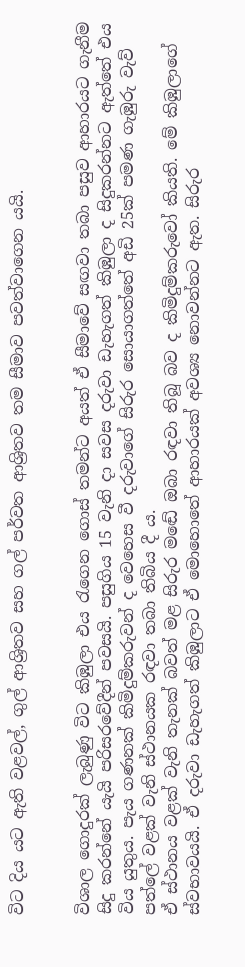විට දිය යට ඇති වළවල්, ගුල් ආශ්‍රිතව සහ ගල් පර්වත ආශ්‍රිතව තම සීමාව පවත්වාගෙන යයි.


විශාල ගොදුරක් ලැබුණු විට කිඹුලා එය රැගෙන ගොස් තමන්ට අයත් ඒ සීමාවේ සඟවා තබා පසුව ආහාරයට ගැනීම සිදු කරන්නේ යැයි පරිසරවේදීන් පවසයි. පසුගිය 15 වැනි දා සවස දරුවා ඩැහැගත් කිඹුලා ද සිදුකරන්නට ඇත්තේ එය විය යුතුය. පැය ගණනක් කිමිදුම්කරුවන් ද වෙහෙස වී දරුවාගේ සිරුර සොයාගත්තේ අඩි 25ක් පමණ ගැඹුරු වැව් පත්ලේ වළක් වැනි ස්ථානයක රඳවා තබා තිබිය දී ය.
ඒ ස්ථානය වළක් වැනි තැනක් බවත් මළ සිරුර මඬේ ඔබා රඳවා තිබූ බව ද කිමිදුම්කරුවෝ කියති. මේ කිඹුලාගේ ස්වභාවයයි. ඒ දරුවා ඩැහැගත් කිඹුලාට ඒ මොහොතේ ආහාරයක් අවශ්‍ය නොවන්නට ඇත. සිරුර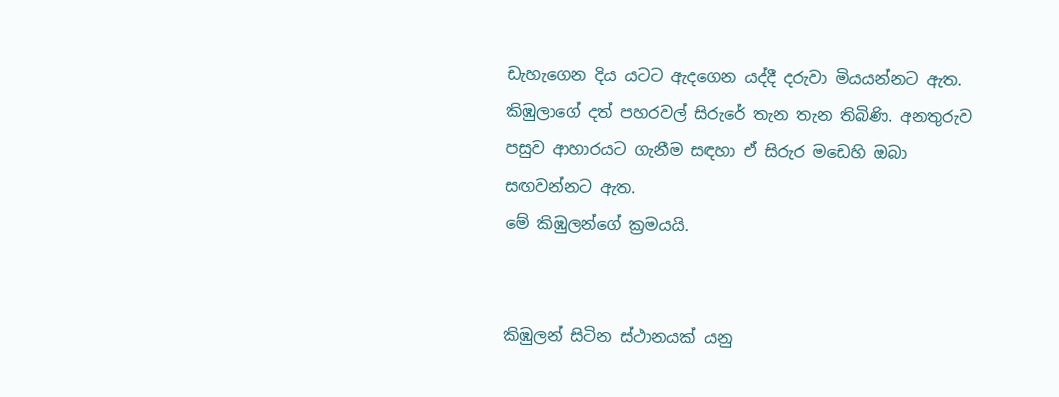ඩැහැගෙන දිය යටට ඇදගෙන යද්දී දරුවා මියයන්නට ඇත. කිඹුලාගේ දත් පහරවල් සිරුරේ තැන තැන තිබිණි. අනතුරුව පසුව ආහාරයට ගැනීම සඳහා ඒ සිරුර මඩෙහි ඔබා සඟවන්නට ඇත.
මේ කිඹුලන්ගේ ක්‍රමයයි.


කිඹුලන් සිටින ස්ථානයක් යනු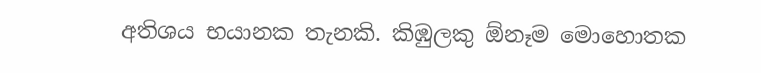අතිශය භයානක තැනකි. කිඹුලකු ඕනෑම මොහොතක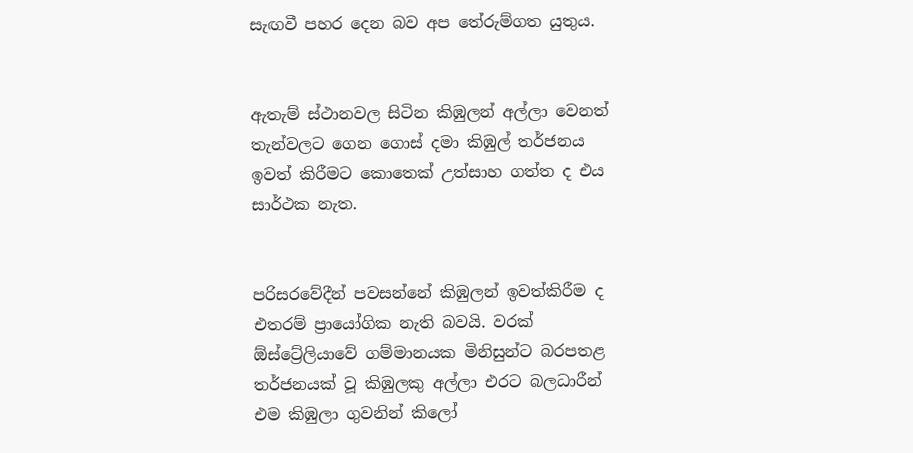සැඟවී පහර දෙන බව අප තේරුම්ගත යුතුය.


ඇතැම් ස්ථානවල සිටින කිඹුලන් අල්ලා වෙනත් තැන්වලට ගෙන ගොස් දමා කිඹුල් තර්ජනය ඉවත් කිරීමට කොතෙක් උත්සාහ ගත්ත ද එය සාර්ථක නැත.


පරිසරවේදීන් පවසන්නේ කිඹුලන් ඉවත්කිරීම ද එතරම් ප්‍රායෝගික නැති බවයි. වරක් ඕස්ට්‍රේලියාවේ ගම්මානයක මිනිසුන්ට බරපතළ තර්ජනයක් වූ කිඹුලකු අල්ලා එරට බලධාරීන් එම කිඹුලා ගුවනින් කිලෝ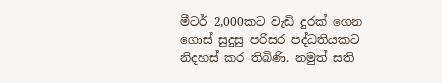මීටර් 2,000කට වැඩි දුරක් ගෙන ගොස් සුදුසු පරිසර පද්ධතියකට නිදහස් කර තිබිණි. නමුත් සති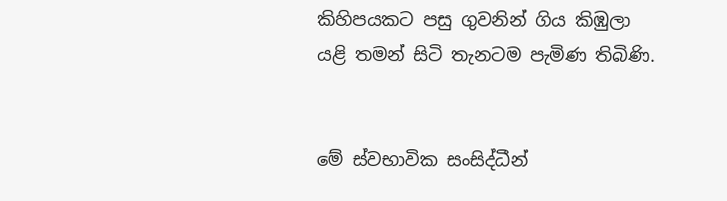කිහිපයකට පසු ගුවනින් ගිය කිඹුලා යළි තමන් සිටි තැනටම පැමිණ තිබිණි.


මේ ස්වභාවික සංසිද්ධීන්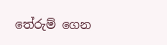තේරුම් ගෙන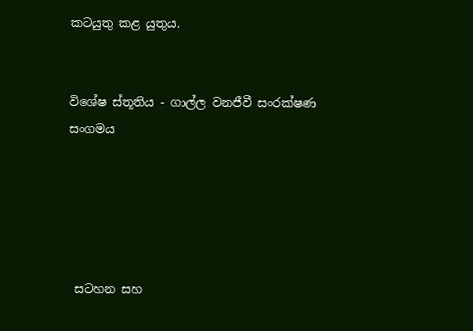කටයුතු කළ යුතුය.


විශේෂ ස්තූතිය - ගාල්ල වනජීවී සංරක්ෂණ සංගමය





 සටහන සහ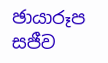ඡායාරූප
සජීව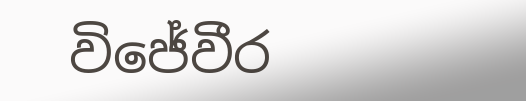විජේවීර